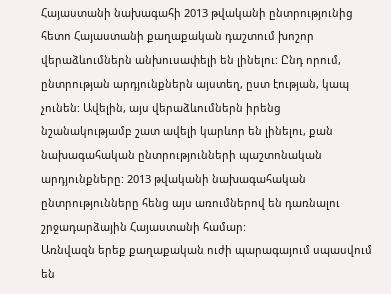Հայաստանի նախագահի 2013 թվականի ընտրությունից հետո Հայաստանի քաղաքական դաշտում խոշոր վերաձևումներն անխուսափելի են լինելու: Ընդ որում, ընտրության արդյունքներն այստեղ, ըստ էության, կապ չունեն: Ավելին, այս վերաձևումներն իրենց նշանակությամբ շատ ավելի կարևոր են լինելու, քան նախագահական ընտրությունների պաշտոնական արդյունքները: 2013 թվականի նախագահական ընտրությունները հենց այս առումներով են դառնալու շրջադարձային Հայաստանի համար:
Առնվազն երեք քաղաքական ուժի պարագայում սպասվում են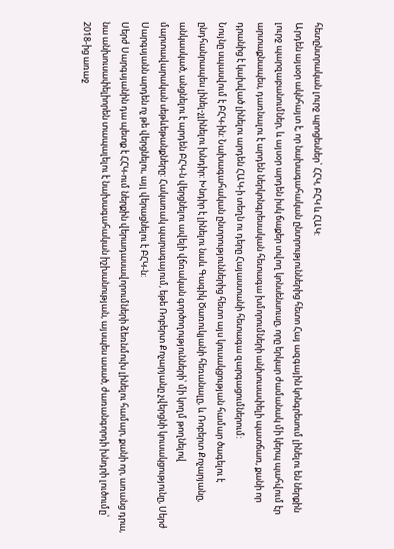հետընտրական լուրջ պրոցեսներ` ՀՀԿ, ԲՀԿ և ՀԱԿ:
Արդեն այսօր ակնհայտ է, որ նախագահական ընտրություններից հետո Հայ ազգային կոնգրեսում լինելու են ներքին լուրջ պարզաբանումներ, և այսօր արդեն իսկ ճաքեր տվող կոնսենսուսը, որը երկար ժամանակ մի կերպ պահվում էր արտաքնապես, դառնալու է արդեն ներկոնգրեսական հետագա խմորումների անխուսափելի պատճառ, քանի որ դրանից է կախված լինելու արդեն ՀԱԿ-ի տեղն ու դերը Հայաստանի հետագա զարգացումներում:
Նույնը սպասվում է ԲՀԿ-ին: Նախագահական ընտրություններից հետո այս կուսակցության համար ծագելու է ընդհանրապես լինել-չլինելու խնդիր: Խնդիր է լինելու նաև Գագիկ Ծառուկյանի հեռանալը, և Ռոբերտ Քոչարյանը, անկասկած, անցնելու է արդեն ԲՀԿ-ն վերցնելու ավելի վճռական գործողությունների՝ մի կողմ թողնելով մարտավարական սեթևեթանքները: Հակառակ պարագայում, եթե Ռոբերտ Քոչարյանը չվերցնի կուսակցությունը, Սերժ Սարգսյանն արդեն ոչ թե վերցնելու, այլ վերացնելու է ԲՀԿ-ն:
Սերժ Սարգսյանին դա պետք է ՀՀԿ-ում ներքին վերադասավորումների ձեռնմուխ լինելու համար, քանի որ, առանց դրա, նա անխուսափելիորեն տապալելու է նախագահական իշխանության, այսպես ասած, ժառանգորդի խնդրի լուծումը՝ 2018-ից առաջ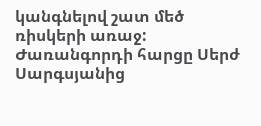կանգնելով շատ մեծ ռիսկերի առաջ:
Ժառանգորդի հարցը Սերժ Սարգսյանից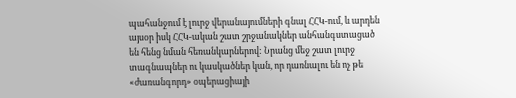պահանջում է լուրջ վերանայումների գնալ ՀՀԿ-ում, և արդեն այսօր իսկ ՀՀԿ-ական շատ շրջանակներ անհանգստացած են հենց նման հեռանկարներով: Նրանց մեջ շատ լուրջ տագնապներ ու կասկածներ կան, որ դառնալու են ոչ թե «ժառանգորդ» օպերացիայի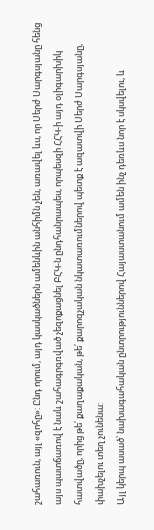շահառուն, այլ «զոհը»: Ընդ որում, այդ կասկածներն ամենևին անհիմն չեն, առավել ևս, որ Սերժ Սարգսյանը հենց այս պատճառով է նաև շահագրգռված չեզոքացնել ԲՀԿ-ն ընդհանրապես, որպեսզի ՀՀԿ-ի այդ օլիգարխիկ հատվածը, որից թե՛ քաղաքական, թե՛ քարոզչական նկատառումներով պետք է ազատվի Սերժ Սարգսյանը, փախչելու տեղ չունենա:
Այլ կերպ ասած՝ նախագահական ընտրություններով Հայաստանում ամեն ինչ դեռևս նոր է սկսվելու, և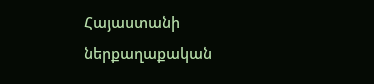Հայաստանի ներքաղաքական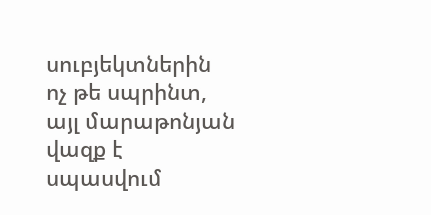սուբյեկտներին ոչ թե սպրինտ, այլ մարաթոնյան վազք է սպասվում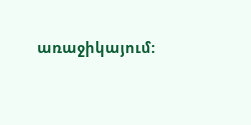առաջիկայում: